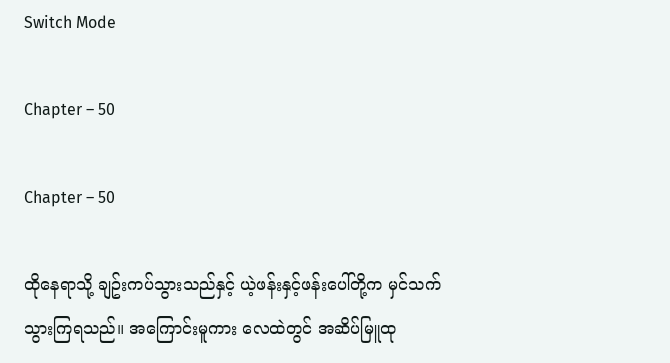Switch Mode

Chapter – 50

Chapter – 50

ထိုနေရာသို့ ချဥ်းကပ်သွားသည်နှင့် ယဲ့ဖန်းနှင့်ဖန်းပေါ်တို့က မှင်သက်သွားကြရသည်။ အကြောင်းမူကား လေထဲတွင် အဆိပ်မြူထု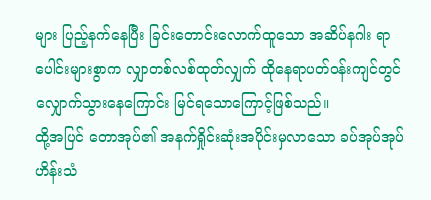များ ပြည့်နက်နေပြီး ခြင်းတောင်းလောက်ထူသော အဆိပ်နဂါး ရာပေါင်းများစွာက လျှာတစ်လစ်ထုတ်လျှက် ထိုနေရာပတ်ဝန်းကျင်တွင် လျှောက်သွားနေကြောင်း မြင်ရသောကြောင့်ဖြစ်သည်။
ထို့အပြင် တောအုပ်၏ အနက်ရှိုင်းဆုံးအပိုင်းမှလာသော ခပ်အုပ်အုပ် ဟိန်းသံ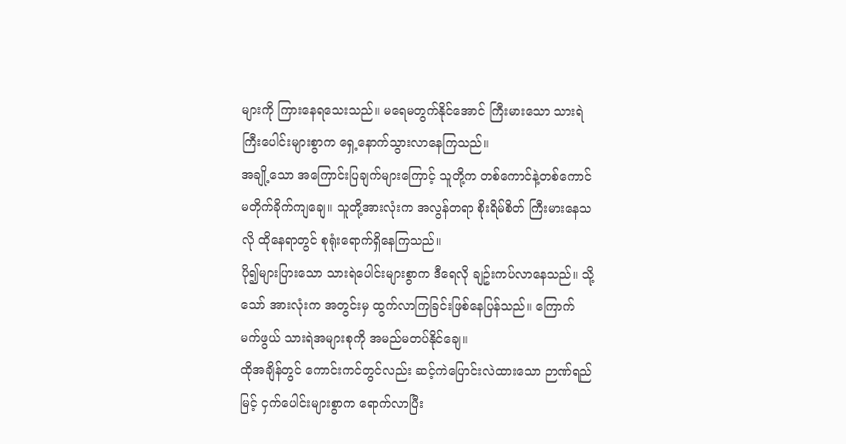များကို ကြားနေရသေးသည်။ မရေမတွက်နိုင်အောင် ကြီးမားသော သားရဲကြီးပေါင်းများစွာက ရှေ့နောက်သွားလာနေကြသည်။
အချို့သော အကြောင်းပြချက်များကြောင့် သူတို့က တစ်ကောင်နဲ့တစ်ကောင် မတိုက်ခိုက်ကျချေ။ သူတို့အားလုံးက အလွန်တရာ စိုးရိမ်စိတ် ကြီးမားနေသလို ထိုနေရာတွင် စုရုံးရောက်ရှိနေကြသည်။
ပို၍များပြားသော သားရဲပေါင်းများစွာက ဒီရေလို ချဥ်းကပ်လာနေသည်။ သို့သော် အားလုံးက အတွင်းမှ ထွက်လာကြခြင်းဖြစ်နေပြန်သည်။ ကြောက်မက်ဖွယ် သားရဲအများစုကို အမည်မတပ်နိုင်ချေ။
ထိုအချိန်တွင် ကောင်းကင်တွင်လည်း ဆင့်ကဲပြောင်းလဲထားသော ဉာဏ်ရည်မြင့် ငှက်ပေါင်းများစွာက ရောက်လာပြီး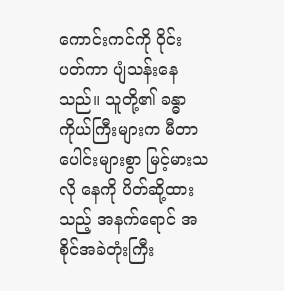ကောင်းကင်ကို ဝိုင်းပတ်ကာ ပျံသန်းနေသည်။ သူတို့၏ ခန္ဓာကိုယ်ကြီးများက မီတာပေါင်းများစွာ မြင့်မားသလို နေကို ပိတ်ဆို့ထားသည့် အနက်ရောင် အစိုင်အခဲတုံးကြီး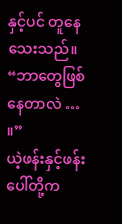နှင့်ပင် တူနေသေးသည်။
“ဘာတွေဖြစ်နေတာလဲ … ။”
ယဲ့ဖန်းနှင့်ဖန်းပေါ်တို့က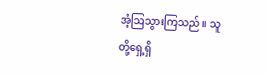အံ့ဩသွားကြသည်။ သူတို့ရှေ့ရှိ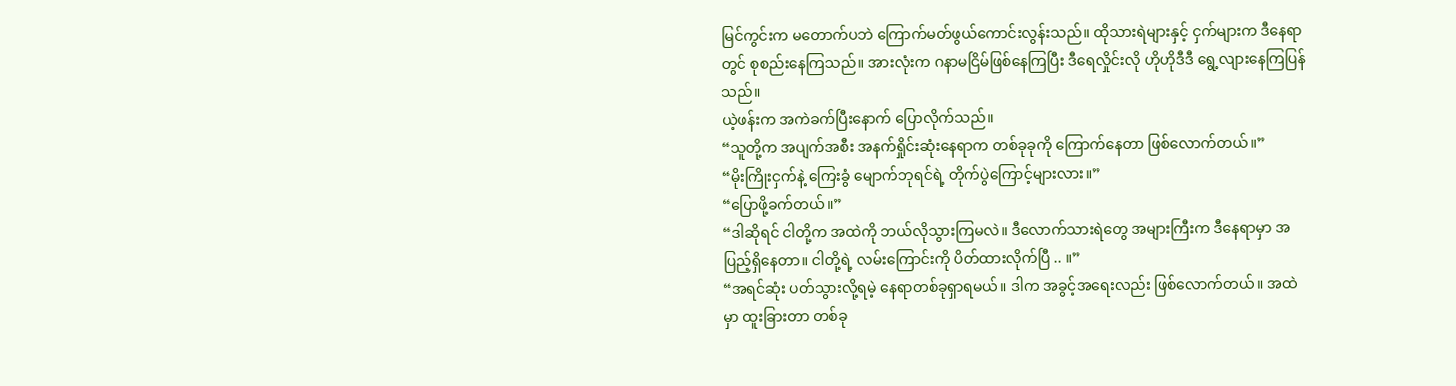မြင်ကွင်းက မတောက်ပဘဲ ကြောက်မတ်ဖွယ်ကောင်းလွန်းသည်။ ထိုသားရဲများနှင့် ငှက်များက ဒီနေရာတွင် စုစည်းနေကြသည်။ အားလုံးက ဂနာမငြိမ်ဖြစ်နေကြပြီး ဒီရေလှိုင်းလို ဟိုဟိုဒီဒီ ရွေ့လျားနေကြပြန်သည်။
ယဲ့ဖန်းက အကဲခက်ပြီးနောက် ပြောလိုက်သည်။
“သူတို့က အပျက်အစီး အနက်ရှိုင်းဆုံးနေရာက တစ်ခုခုကို ကြောက်နေတာ ဖြစ်လောက်တယ်။”
“မိုးကြိုးငှက်နဲ့ ကြေးခွံ မျောက်ဘုရင်ရဲ့ တိုက်ပွဲကြောင့်များလား။”
“ပြောဖို့ခက်တယ်။”
“ဒါဆိုရင် ငါတို့က အထဲကို ဘယ်လိုသွားကြမလဲ။ ဒီလောက်သားရဲတွေ အများကြီးက ဒီနေရာမှာ အပြည့်ရှိနေတာ။ ငါတို့ရဲ့ လမ်းကြောင်းကို ပိတ်ထားလိုက်ပြီ .. ။”
“အရင်ဆုံး ပတ်သွားလို့ရမဲ့ နေရာတစ်ခုရှာရမယ်။ ဒါက အခွင့်အရေးလည်း ဖြစ်လောက်တယ်။ အထဲမှာ ထူးခြားတာ တစ်ခု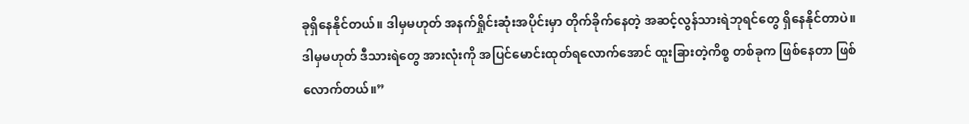ခုရှိနေနိုင်တယ်။ ဒါမှမဟုတ် အနက်ရှိုင်းဆုံးအပိုင်းမှာ တိုက်ခိုက်နေတဲ့ အဆင့်လွန်သားရဲဘုရင်တွေ ရှိနေနိုင်တာပဲ။ ဒါမှမဟုတ် ဒီသားရဲတွေ အားလုံးကို အပြင်မောင်းထုတ်ရလောက်အောင် ထူးခြားတဲ့ကိစ္စ တစ်ခုက ဖြစ်နေတာ ဖြစ်လောက်တယ်။”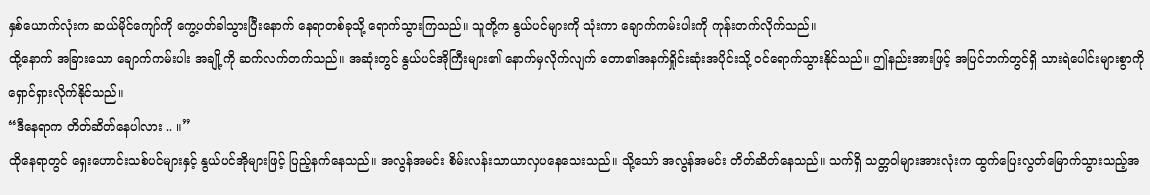နှစ်ယောက်လုံးက ဆယ်မိုင်ကျော်ကို ကွေ့ပတ်ခါသွားပြီးနောက် နေရာတစ်ခုသို့ ရောက်သွားကြသည်။ သူတို့က နွယ်ပင်များကို သုံးကာ ချောက်ကမ်းပါးကို ကုန်းတက်လိုက်သည်။
ထို့နောက် အခြားသော ချောက်ကမ်းပါး အချို့ကို ဆက်လက်တက်သည်။ အဆုံးတွင် နွယ်ပင်အိုကြီးများ၏ နောက်မှလိုက်လျက် တော၏အနက်ရှိုင်းဆုံးအပိုင်းသို့ ဝင်ရောက်သွားနိုင်သည်။ ဤနည်းအားဖြင့် အပြင်ဘက်တွင်ရှိ သားရဲပေါင်းများစွာကို ရှောင်ရှားလိုက်နိုင်သည်။
“ဒီနေရာက တိတ်ဆိတ်နေပါလား .. ။”
ထိုနေရာတွင် ရှေးဟောင်းသစ်ပင်များနှင့် နွယ်ပင်အိုများဖြင့် ပြည့်နက်နေသည်။ အလွန်အမင်း စိမ်းလန်းသာယာလှပနေသေးသည်။ သို့သော် အလွန်အမင်း တိတ်ဆိတ်နေသည်။ သက်ရှိ သတ္တဝါများအားလုံးက ထွက်ပြေးလွတ်မြောက်သွားသည့်အ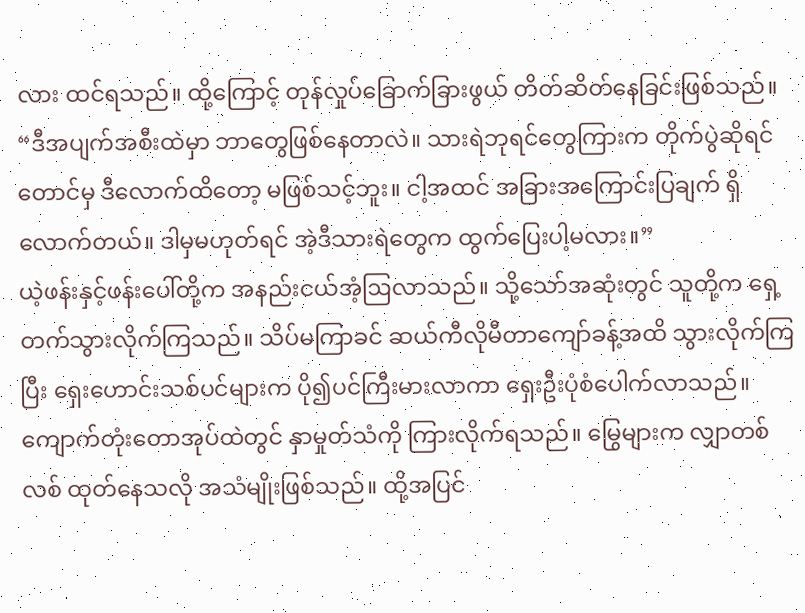လား ထင်ရသည်။ ထို့ကြောင့် တုန်လှုပ်ခြောက်ခြားဖွယ် တိတ်ဆိတ်နေခြင်းဖြစ်သည်။
“ဒီအပျက်အစီးထဲမှာ ဘာတွေဖြစ်နေတာလဲ။ သားရဲဘုရင်တွေကြားက တိုက်ပွဲဆိုရင်တောင်မှ ဒီလောက်ထိတော့ မဖြစ်သင့်ဘူး။ ငါ့အထင် အခြားအကြောင်းပြချက် ရှိလောက်တယ်။ ဒါမှမဟုတ်ရင် အဲ့ဒီသားရဲတွေက ထွက်ပြေးပါ့မလား။”
ယဲ့ဖန်းနှင့်ဖန်းပေါ်တို့က အနည်းငယ်အံ့ဩလာသည်။ သို့သော်အဆုံးတွင် သူတို့က ရှေ့တက်သွားလိုက်ကြသည်။ သိပ်မကြာခင် ဆယ်ကီလိုမီတာကျော်ခန့်အထိ သွားလိုက်ကြပြီး ရှေးဟောင်းသစ်ပင်များက ပို၍ပင်ကြီးမားလာကာ ရှေးဦးပုံစံပေါက်လာသည်။
ကျောက်တုံးတောအုပ်ထဲတွင် နှာမှုတ်သံကို ကြားလိုက်ရသည်။ မြွေများက လျှာတစ်လစ် ထုတ်နေသလို အသံမျိုးဖြစ်သည်။ ထို့အပြင်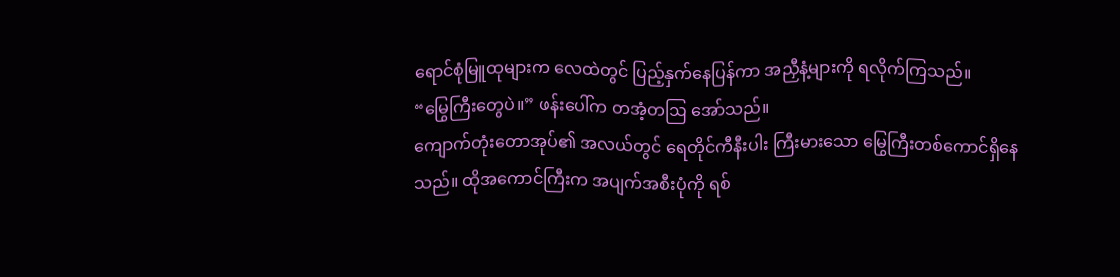ရောင်စုံမြူထုများက လေထဲတွင် ပြည့်နှက်နေပြန်ကာ အညှီနံ့များကို ရလိုက်ကြသည်။
“မြွေကြီးတွေပဲ။” ဖန်းပေါ်က တအံ့တဩ အော်သည်။
ကျောက်တုံးတောအုပ်၏ အလယ်တွင် ရေတိုင်ကီနီးပါး ကြီးမားသော မြွေကြီးတစ်ကောင်ရှိနေသည်။ ထိုအကောင်ကြီးက အပျက်အစီးပုံကို ရစ်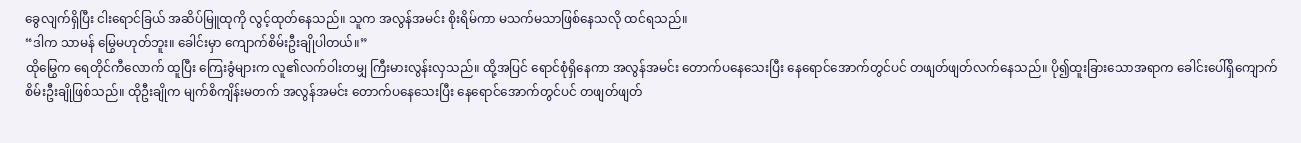ခွေလျက်ရှိပြီး ငါးရောင်ခြယ် အဆိပ်မြူထုကို လွင့်ထုတ်နေသည်။ သူက အလွန်အမင်း စိုးရိမ်ကာ မသက်မသာဖြစ်နေသလို ထင်ရသည်။
“ဒါက သာမန် မြွေမဟုတ်ဘူး။ ခေါင်းမှာ ကျောက်စိမ်းဦးချိုပါတယ်။”
ထိုမြွေက ရေတိုင်ကီလောက် ထူပြီး ကြေးခွံများက လူ၏လက်ဝါးတမျှ ကြီးမားလွန်းလှသည်။ ထို့အပြင် ရောင်စုံရှိနေကာ အလွန်အမင်း တောက်ပနေသေးပြီး နေရောင်အောက်တွင်ပင် တဖျတ်ဖျတ်လက်နေသည်။ ပို၍ထူးခြားသောအရာက ခေါင်းပေါ်ရှိကျောက်စိမ်းဦးချိုဖြစ်သည်။ ထိုဦးချိုက မျက်စိကျိန်းမတက် အလွန်အမင်း တောက်ပနေသေးပြီး နေရောင်အောက်တွင်ပင် တဖျတ်ဖျတ်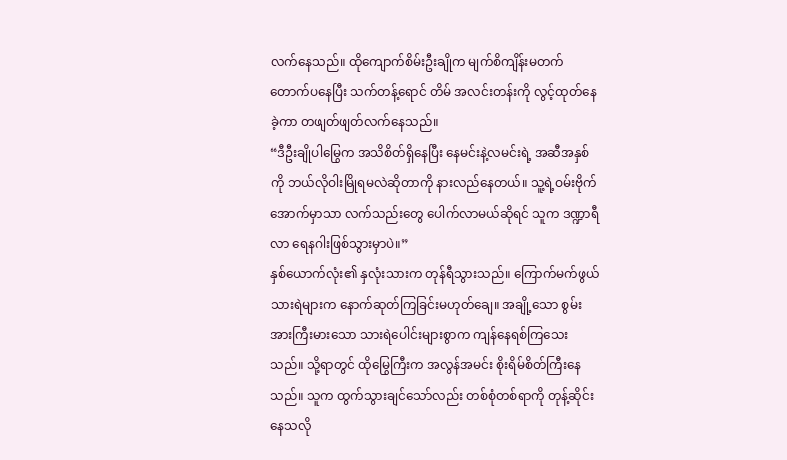လက်နေသည်။ ထိုကျောက်စိမ်းဦးချိုက မျက်စိကျိန်းမတက် တောက်ပနေပြီး သက်တန့်ရောင် တိမ် အလင်းတန်းကို လွင့်ထုတ်နေခဲ့ကာ တဖျတ်ဖျတ်လက်နေသည်။
“ဒီဦးချိုပါမြွေက အသိစိတ်ရှိနေပြီး နေမင်းနဲ့လမင်းရဲ့ အဆီအနှစ်ကို ဘယ်လိုဝါးမြိုရမလဲဆိုတာကို နားလည်နေတယ်။ သူ့ရဲ့ဝမ်းဗိုက်အောက်မှာသာ လက်သည်းတွေ ပေါက်လာမယ်ဆိုရင် သူက ဒဏ္ဍာရီလာ ရေနဂါးဖြစ်သွားမှာပဲ။”
နှစ်ယောက်လုံး၏ နှလုံးသားက တုန်ရီသွားသည်။ ကြောက်မက်ဖွယ် သားရဲများက နောက်ဆုတ်ကြခြင်းမဟုတ်ချေ။ အချို့သော စွမ်းအားကြီးမားသော သားရဲပေါင်းများစွာက ကျန်နေရစ်ကြသေးသည်။ သို့ရာတွင် ထိုမြွေကြီးက အလွန်အမင်း စိုးရိမ်စိတ်ကြီးနေသည်။ သူက ထွက်သွားချင်သော်လည်း တစ်စုံတစ်ရာကို တုန့်ဆိုင်းနေသလို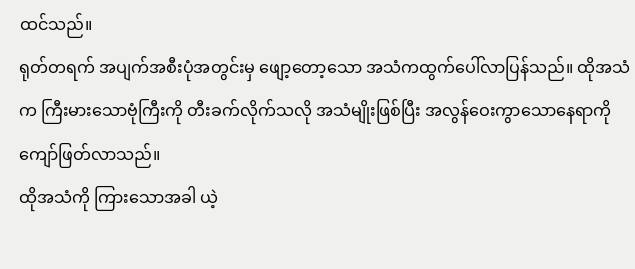ထင်သည်။
ရုတ်တရက် အပျက်အစီးပုံအတွင်းမှ ဖျော့တော့သော အသံကထွက်ပေါ်လာပြန်သည်။ ထိုအသံက ကြီးမားသောဗုံကြီးကို တီးခက်လိုက်သလို အသံမျိုးဖြစ်ပြီး အလွန်ဝေးကွာသောနေရာကို ကျော်ဖြတ်လာသည်။
ထိုအသံကို ကြားသောအခါ ယဲ့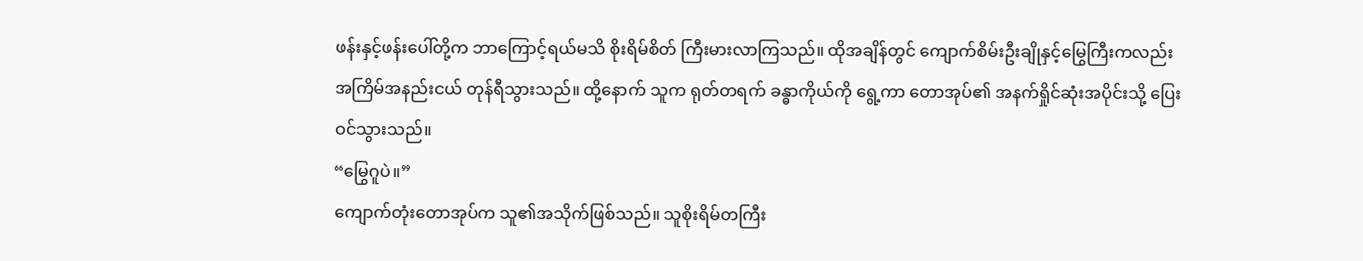ဖန်းနှင့်ဖန်းပေါ်တို့က ဘာကြောင့်ရယ်မသိ စိုးရိမ်စိတ် ကြီးမားလာကြသည်။ ထိုအချိန်တွင် ကျောက်စိမ်းဦးချိုနှင့်မြွေကြီးကလည်း အကြိမ်အနည်းငယ် တုန်ရီသွားသည်။ ထို့နောက် သူက ရုတ်တရက် ခန္ဓာကိုယ်ကို ရွေ့ကာ တောအုပ်၏ အနက်ရှိုင်ဆုံးအပိုင်းသို့ ပြေးဝင်သွားသည်။
“မြွေဂူပဲ။”
ကျောက်တုံးတောအုပ်က သူ၏အသိုက်ဖြစ်သည်။ သူစိုးရိမ်တကြီး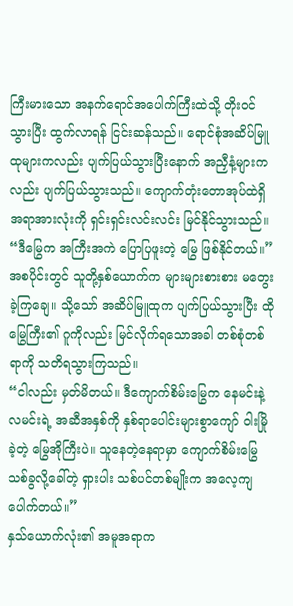ကြီးမားသော အနက်ရောင်အပေါက်ကြီးထဲသို့ တိုးဝင်သွားပြီး ထွက်လာရန် ငြင်းဆန်သည်။ ရောင်စုံအဆိပ်မြူထုများကလည်း ပျက်ပြယ်သွားပြီးနောက် အညှီနံ့များကလည်း ပျက်ပြယ်သွားသည်။ ကျောက်တုံးတောအုပ်ထဲရှိ အရာအားလုံးကို ရှင်းရှင်းလင်းလင်း မြင်နိုင်သွားသည်။
“ဒီမြွေက အကြီးအကဲ ပြောပြဖူးတဲ့ မြွေ ဖြစ်နိုင်တယ်။”
အစပိုင်းတွင် သူတို့နှစ်ယောက်က များများစားစား မတွေးခဲ့ကြချေ။ သို့သော် အဆိပ်မြူထုက ပျက်ပြယ်သွားပြီး ထိုမြွေကြီး၏ ဂူကိုလည်း မြင်လိုက်ရသောအခါ တစ်စုံတစ်ရာကို သတိရသွားကြသည်။
“ငါလည်း မှတ်မိတယ်။ ဒီကျောက်စိမ်းမြွေက နေမင်းနဲ့လမင်းရဲ့ အဆီအနှစ်ကို နှစ်ရာပေါင်းများစွာကျော် ဝါးမြိုခဲ့တဲ့ မြွေအိုကြီးပဲ။ သူနေတဲ့နေရာမှာ ကျောက်စိမ်းမြွေသစ်ခွလို့ခေါ်တဲ့ ရှားပါး သစ်ပင်တစ်မျိုးက အလေ့ကျပေါက်တယ်။”
နှသ်ယောက်လုံး၏ အမူအရာက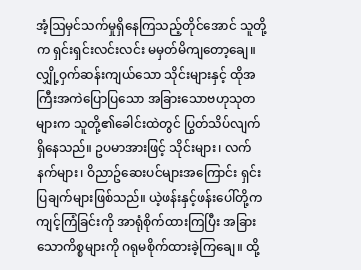အံ့ဩမှင်သက်မှုရှိနေကြသည့်တိုင်အောင် သူတို့က ရှင်းရှင်းလင်းလင်း မမှတ်မိကျတော့ချေ။ လျှို့ဝှက်ဆန်းကျယ်သော သိုင်းများနှင့် ထိုအကြီးအကဲပြောပြသော အခြားသောဗဟုသုတများက သူတို့၏ခေါင်းထဲတွင် ပြွတ်သိပ်လျက် ရှိနေသည်။ ဥပမာအားဖြင့် သိုင်းများ၊ လက်နက်များ၊ ဝိညာဥ်ဆေးပင်များအကြောင်း ရှင်းပြချက်များဖြစ်သည်။ ယဲ့ဖန်းနှင့်ဖန်းပေါ်တို့က ကျင့်ကြံခြင်းကို အာရုံစိုက်ထားကြပြီး အခြားသောကိစ္စများကို ဂရုမစိုက်ထားခဲ့ကြချေ။ ထို့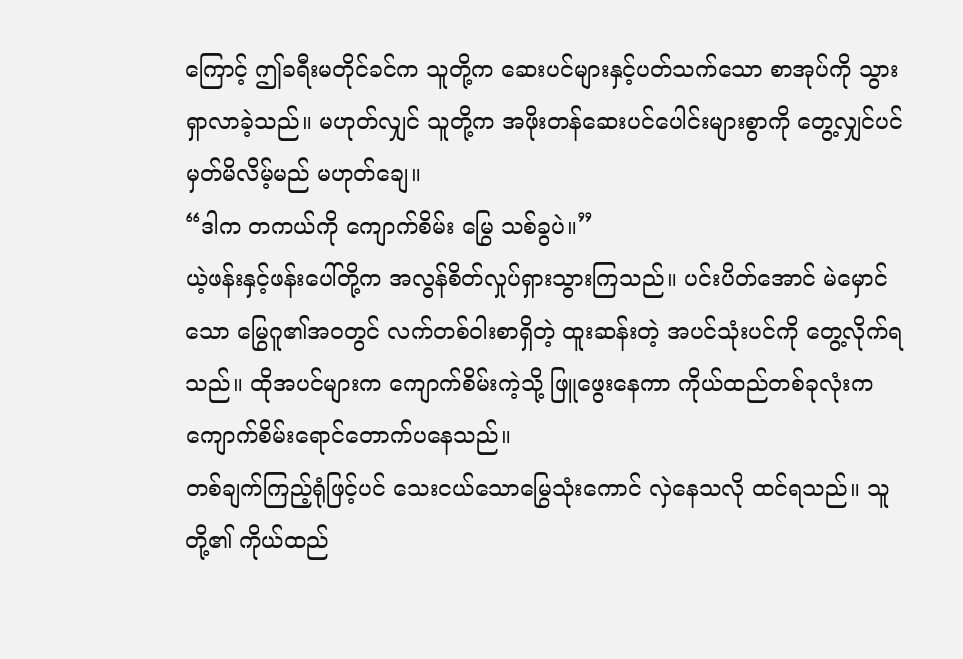ကြောင့် ဤခရီးမတိုင်ခင်က သူတို့က ဆေးပင်များနှင့်ပတ်သက်သော စာအုပ်ကို သွားရှာလာခဲ့သည်။ မဟုတ်လျှင် သူတို့က အဖိုးတန်ဆေးပင်ပေါင်းများစွာကို တွေ့လျှင်ပင် မှတ်မိလိမ့်မည် မဟုတ်ချေ။
“ဒါက တကယ်ကို ကျောက်စိမ်း မြွေ သစ်ခွပဲ။”
ယဲ့ဖန်းနှင့်ဖန်းပေါ်တို့က အလွန်စိတ်လှုပ်ရှားသွားကြသည်။ ပင်းပိတ်အောင် မဲမှောင်သော မြွေဂူ၏အဝတွင် လက်တစ်ဝါးစာရှိတဲ့ ထူးဆန်းတဲ့ အပင်သုံးပင်ကို တွေ့လိုက်ရသည်။ ထိုအပင်များက ကျောက်စိမ်းကဲ့သို့ ဖြူဖွေးနေကာ ကိုယ်ထည်တစ်ခုလုံးက ကျောက်စိမ်းရောင်တောက်ပနေသည်။
တစ်ချက်ကြည့်ရုံဖြင့်ပင် သေးငယ်သောမြွေသုံးကောင် လှဲနေသလို ထင်ရသည်။ သူတို့၏ ကိုယ်ထည်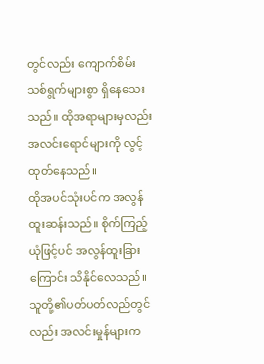တွင်လည်း ကျောက်စိမ်းသစ်ရွက်များစွာ ရှိနေသေးသည်။ ထိုအရာများမှလည်း အလင်းရောင်များကို လွင့်ထုတ်နေသည်။
ထိုအပင်သုံးပင်က အလွန်ထူးဆန်းသည်။ စိုက်ကြည့်ယုံဖြင့်ပင် အလွန်ထူးခြားကြောင်း သိနိုင်လေသည်။ သူတို့၏ပတ်ပတ်လည်တွင်လည်း အလင်းမှုန်များက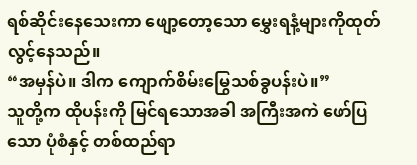ရစ်ဆိုင်းနေသေးကာ ဖျော့တော့သော မွှေးရနံ့များကိုထုတ်လွင့်နေသည်။
“အမှန်ပဲ။ ဒါက ကျောက်စိမ်းမြွေသစ်ခွပန်းပဲ။”
သူတို့က ထိုပန်းကို မြင်ရသောအခါ အကြီးအကဲ ဖော်ပြသော ပုံစံနှင့် တစ်ထည်ရာ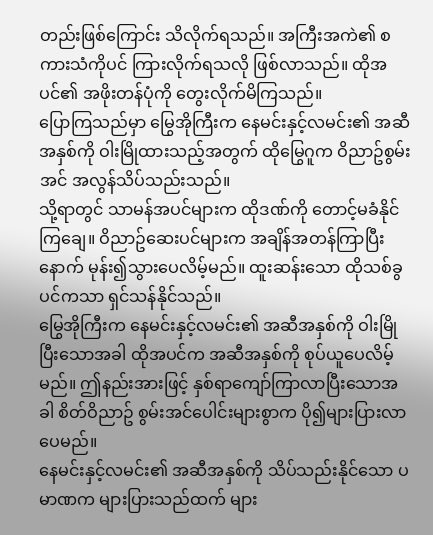တည်းဖြစ်ကြောင်း သိလိုက်ရသည်။ အကြီးအကဲ၏ စကားသံကိုပင် ကြားလိုက်ရသလို ဖြစ်လာသည်။ ထိုအပင်၏ အဖိုးတန်ပုံကို တွေးလိုက်မိကြသည်။
ပြောကြသည်မှာ မြွေအိုကြီးက နေမင်းနှင့်လမင်း၏ အဆီအနှစ်ကို ဝါးမြိုထားသည့်အတွက် ထိုမြွေဂူက ဝိညာဥ်စွမ်းအင် အလွန်သိပ်သည်းသည်။
သို့ရာတွင် သာမန်အပင်များက ထိုဒဏ်ကို တောင့်မခံနိုင်ကြချေ။ ဝိညာဥ်ဆေးပင်များက အချိန်အတန်ကြာပြီးနောက် မုန်း၍သွားပေလိမ့်မည်။ ထူးဆန်းသော ထိုသစ်ခွပင်ကသာ ရှင်သန်နိုင်သည်။
မြွေအိုကြီးက နေမင်းနှင့်လမင်း၏ အဆီအနှစ်ကို ဝါးမြိုပြီးသောအခါ ထိုအပင်က အဆီအနှစ်ကို စုပ်ယူပေလိမ့်မည်။ ဤနည်းအားဖြင့် နှစ်ရာကျော်ကြာလာပြီးသောအခါ စိတ်ဝိညာဥ် စွမ်းအင်ပေါင်းများစွာက ပို၍များပြားလာပေမည်။
နေမင်းနှင့်လမင်း၏ အဆီအနှစ်ကို သိပ်သည်းနိုင်သော ပမာဏက များပြားသည်ထက် များ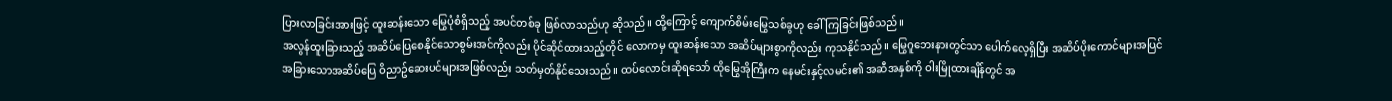ပြားလာခြင်းအားဖြင့် ထူးဆန်းသော မြွေပုံစံရှိသည့် အပင်တစ်ခု ဖြစ်လာသည်ဟု ဆိုသည်။ ထို့ကြောင့် ကျောက်စိမ်းမြွေသစ်ခွဟု ခေါ် ကြခြင်းဖြစ်သည်။
အလွန်ထူးခြားသည့် အဆိပ်ပြေစေနိုင်သောစွမ်းအင်ကိုလည်း ပိုင်ဆိုင်ထားသည့်တိုင် လောကမှ ထူးဆန်းသော အဆိပ်များစွာကိုလည်း ကုသနိုင်သည်။ မြွေဂူဘေးနားတွင်သာ ပေါက်လေ့ရှိပြီး အဆိပ်ပိုးကောင်များအပြင် အခြားသောအဆိပ်ပြေ ဝိညာဥ်ဆေးပင်များအဖြစ်လည်း သတ်မှတ်နိုင်သေးသည်။ ထပ်လောင်းဆိုရသော် ထိုမြွေအိုကြီးက နေမင်းနှင့်လမင်း၏ အဆီအနှစ်ကို ဝါးမြိုထားချိန်တွင် အ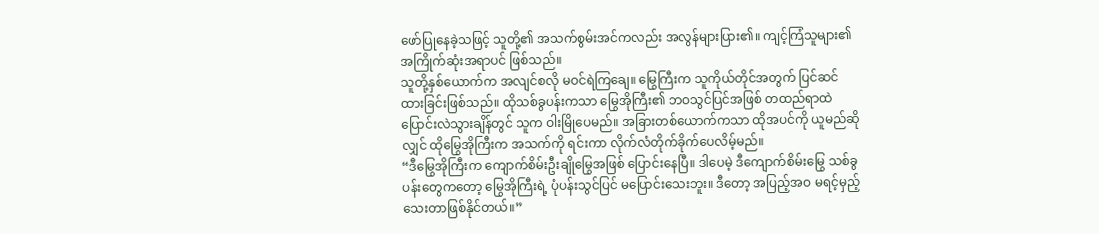ဖော်ပြုနေခဲ့သဖြင့် သူတို့၏ အသက်စွမ်းအင်ကလည်း အလွန်များပြား၏။ ကျင့်ကြံသူများ၏ အကြိုက်ဆုံးအရာပင် ဖြစ်သည်။
သူတို့နှစ်ယောက်က အလျင်စလို မဝင်ရဲကြချေ။ မြွေကြီးက သူကိုယ်တိုင်အတွက် ပြင်ဆင်ထားခြင်းဖြစ်သည်။ ထိုသစ်ခွပန်းကသာ မြွေအိုကြီး၏ ဘဝသွင်ပြင်အဖြစ် တထည်ရာထဲ ပြောင်းလဲသွားချိန်တွင် သူက ဝါးမြိုပေမည်။ အခြားတစ်ယောက်ကသာ ထိုအပင်ကို ယူမည်ဆိုလျှင် ထိုမြွေအိုကြီးက အသက်ကို ရင်းကာ လိုက်လံတိုက်ခိုက်ပေလိမ့်မည်။
“ဒီမြွေအိုကြီးက ကျောက်စိမ်းဦးချိုမြွေအဖြစ် ပြောင်းနေပြီ။ ဒါပေမဲ့ ဒီကျောက်စိမ်းမြွေ သစ်ခွပန်းတွေကတော့ မြွေအိုကြီးရဲ့ ပုံပန်းသွင်ပြင် မပြောင်းသေးဘူး။ ဒီတော့ အပြည့်အဝ မရင့်မှည့်သေးတာဖြစ်နိုင်တယ်။”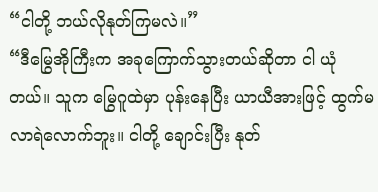“ငါတို့ ဘယ်လိုနုတ်ကြမလဲ။”
“ဒီမြွေအိုကြီးက အခုကြောက်သွားတယ်ဆိုတာ ငါ ယုံတယ်။ သူက မြွေဂူထဲမှာ ပုန်းနေပြီး ယာယီအားဖြင့် ထွက်မလာရဲလောက်ဘူး။ ငါတို့ ချောင်းပြီး နုတ်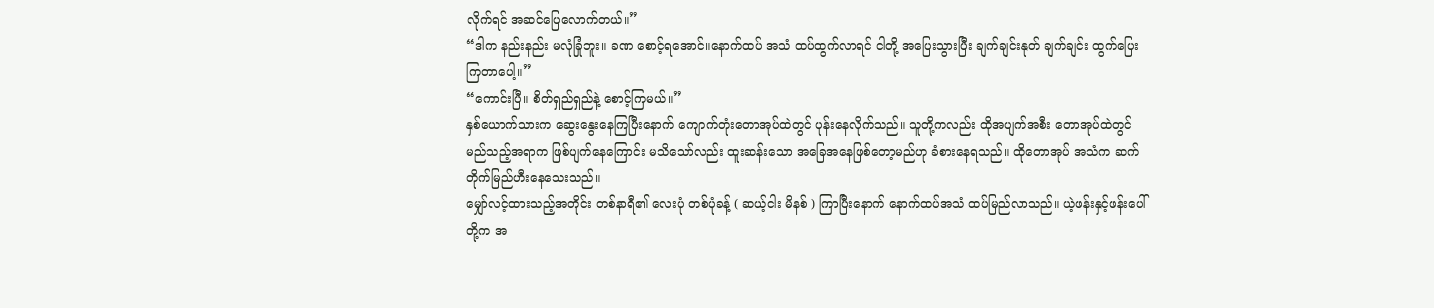လိုက်ရင် အဆင်ပြေလောက်တယ်။”
“ဒါက နည်းနည်း မလုံခြုံဘူး။ ခဏ စောင့်ရအောင်။နောက်ထပ် အသံ ထပ်ထွက်လာရင် ငါတို့ အပြေးသွားပြီး ချက်ချင်းနုတ် ချက်ချင်း ထွက်ပြေးကြတာပေါ့။”
“ကောင်းပြီ။ စိတ်ရှည်ရှည်နဲ့ စောင့်ကြမယ်။”
နှစ်ယောက်သားက ဆွေးနွေးနေကြပြီးနောက် ကျောက်တုံးတောအုပ်ထဲတွင် ပုန်းနေလိုက်သည်။ သူတို့ကလည်း ထိုအပျက်အစီး တောအုပ်ထဲတွင် မည်သည့်အရာက ဖြစ်ပျက်နေကြောင်း မသိသော်လည်း ထူးဆန်းသော အခြေအနေဖြစ်တော့မည်ဟု ခံစားနေရသည်။ ထိုတောအုပ် အသံက ဆက်တိုက်မြည်ဟီးနေသေးသည်။
မျှော်လင့်ထားသည့်အတိုင်း တစ်နာရီ၏ လေးပုံ တစ်ပုံခန့် ( ဆယ့်ငါး မိနစ် ) ကြာပြီးနောက် နောက်ထပ်အသံ ထပ်မြည်လာသည်။ ယဲ့ဖန်းနှင့်ဖန်းပေါ်တို့က အ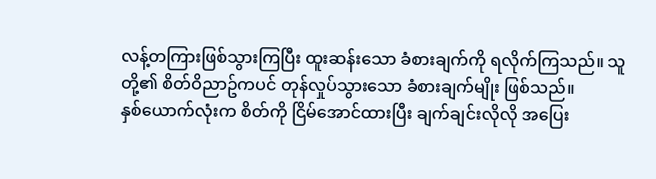လန့်တကြားဖြစ်သွားကြပြီး ထူးဆန်းသော ခံစားချက်ကို ရလိုက်ကြသည်။ သူတို့၏ စိတ်ဝိညာဥ်ကပင် တုန်လှုပ်သွားသော ခံစားချက်မျိုး ဖြစ်သည်။
နှစ်ယောက်လုံးက စိတ်ကို ငြိမ်အောင်ထားပြီး ချက်ချင်းလိုလို အပြေး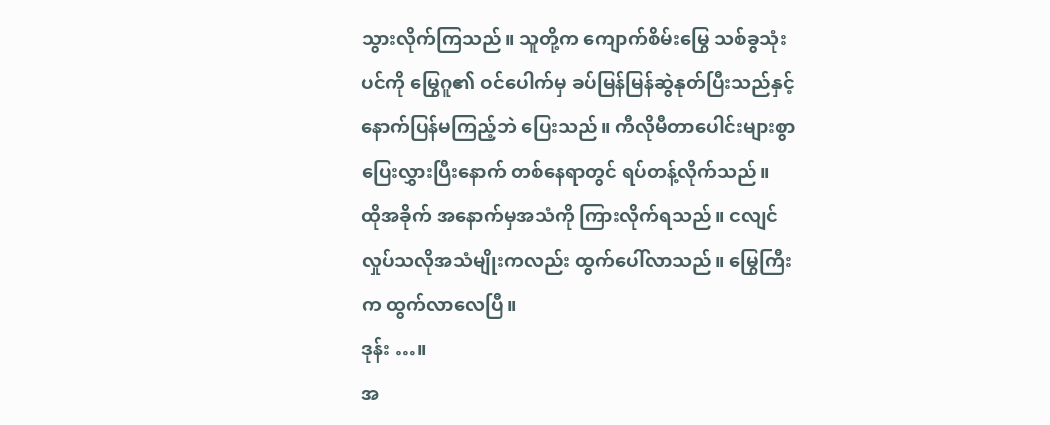သွားလိုက်ကြသည်။ သူတို့က ကျောက်စိမ်းမြွေ သစ်ခွသုံးပင်ကို မြွေဂူ၏ ဝင်ပေါက်မှ ခပ်မြန်မြန်ဆွဲနုတ်ပြီးသည်နှင့် နောက်ပြန်မကြည့်ဘဲ ပြေးသည်။ ကီလိုမီတာပေါင်းများစွာ ပြေးလွှားပြီးနောက် တစ်နေရာတွင် ရပ်တန့်လိုက်သည်။
ထိုအခိုက် အနောက်မှအသံကို ကြားလိုက်ရသည်။ ငလျင်လှုပ်သလိုအသံမျိုးကလည်း ထွက်ပေါ်လာသည်။ မြွေကြီးက ထွက်လာလေပြီ။
ဒုန်း …။
အ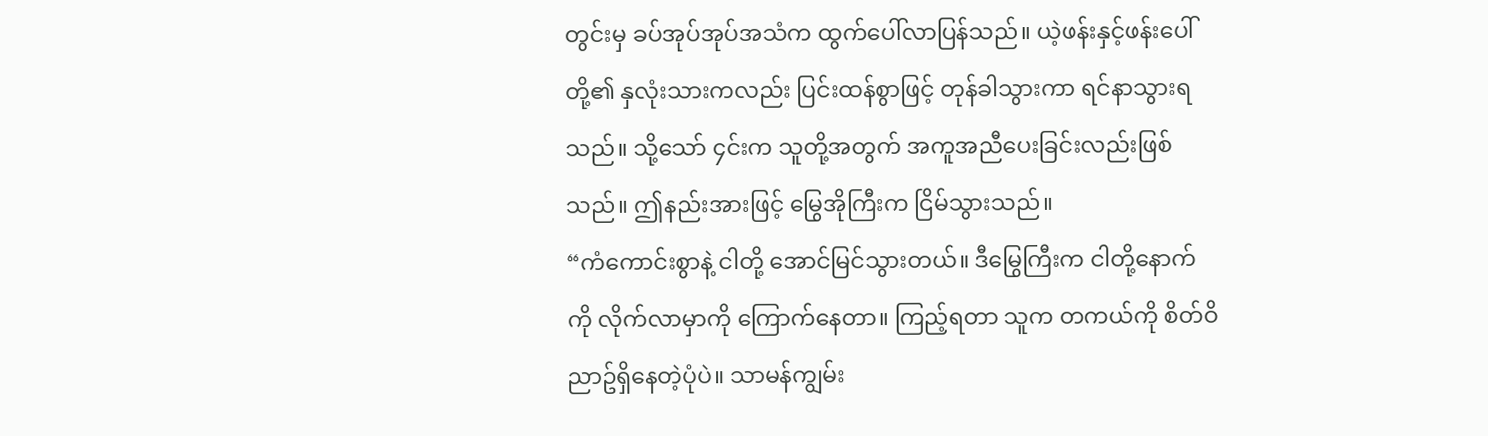တွင်းမှ ခပ်အုပ်အုပ်အသံက ထွက်ပေါ်လာပြန်သည်။ ယဲ့ဖန်းနှင့်ဖန်းပေါ်တို့၏ နှလုံးသားကလည်း ပြင်းထန်စွာဖြင့် တုန်ခါသွားကာ ရင်နာသွားရသည်။ သို့သော် ၄င်းက သူတို့အတွက် အကူအညီပေးခြင်းလည်းဖြစ်သည်။ ဤနည်းအားဖြင့် မြွေအိုကြီးက ငြိမ်သွားသည်။
“ကံကောင်းစွာနဲ့ ငါတို့ အောင်မြင်သွားတယ်။ ဒီမြွေကြီးက ငါတို့နောက်ကို လိုက်လာမှာကို ကြောက်နေတာ။ ကြည့်ရတာ သူက တကယ်ကို စိတ်ဝိညာဥ်ရှိနေတဲ့ပုံပဲ။ သာမန်ကျွမ်း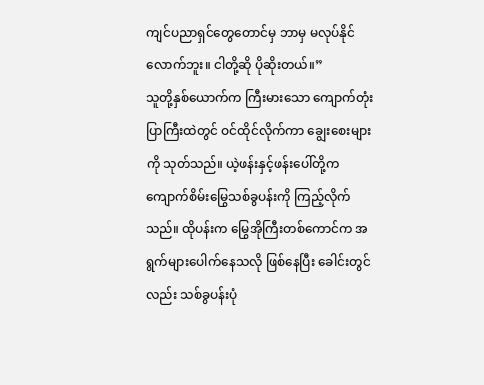ကျင်ပညာရှင်တွေတောင်မှ ဘာမှ မလုပ်နိုင်လောက်ဘူး။ ငါတို့ဆို ပိုဆိုးတယ်။”
သူတို့နှစ်ယောက်က ကြီးမားသော ကျောက်တုံးပြာကြီးထဲတွင် ဝင်ထိုင်လိုက်ကာ ချွေးစေးများကို သုတ်သည်။ ယဲ့ဖန်းနှင့်ဖန်းပေါ်တို့က ကျောက်စိမ်းမြွေသစ်ခွပန်းကို ကြည့်လိုက်သည်။ ထိုပန်းက မြွေအိုကြီးတစ်ကောင်က အရွက်များပေါက်နေသလို ဖြစ်နေပြီး ခေါင်းတွင်လည်း သစ်ခွပန်းပုံ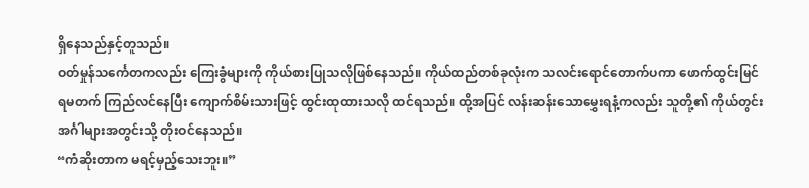ရှိနေသည်နှင့်တူသည်။
ဝတ်မှုန်သင်္ကေတကလည်း ကြေးခွံများကို ကိုယ်စားပြုသလိုဖြစ်နေသည်။ ကိုယ်ထည်တစ်ခုလုံးက သလင်းရောင်တောက်ပကာ ဖောက်ထွင်းမြင်ရမတက် ကြည်လင်နေပြီး ကျောက်စိမ်းသားဖြင့် ထွင်းထုထားသလို ထင်ရသည်။ ထို့အပြင် လန်းဆန်းသောမွှေးရနံ့ကလည်း သူတို့၏ ကိုယ်တွင်းအင်္ဂါများအတွင်းသို့ တိုးဝင်နေသည်။
“ကံဆိုးတာက မရင့်မှည့်သေးဘူး။”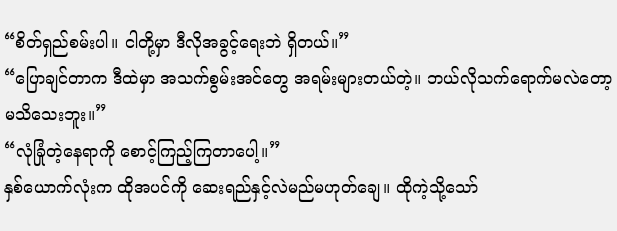“စိတ်ရှည်စမ်းပါ။ ငါတို့မှာ ဒီလိုအခွင့်ရေးဘဲ ရှိတယ်။”
“ပြောချင်တာက ဒီထဲမှာ အသက်စွမ်းအင်တွေ အရမ်းများတယ်တဲ့။ ဘယ်လိုသက်ရောက်မလဲတော့ မသိသေးဘူး။”
“လုံခြုံတဲ့နေရာကို စောင့်ကြည့်ကြတာပေါ့။”
နှစ်ယောက်လုံးက ထိုအပင်ကို ဆေးရည်နှင့်လဲမည်မဟုတ်ချေ။ ထိုကဲ့သို့သော်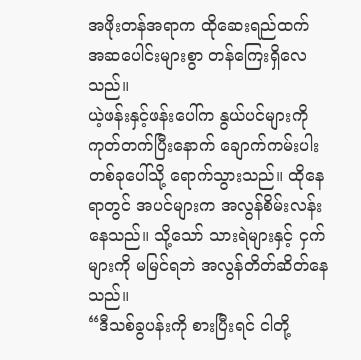အဖိုးတန်အရာက ထိုဆေးရည်ထက် အဆပေါင်းများစွာ တန်ကြေးရှိလေသည်။
ယဲ့ဖန်းနှင့်ဖန်းပေါ်က နွယ်ပင်များကို ကုတ်တက်ပြီးနောက် ချောက်ကမ်းပါးတစ်ခုပေါ်သို့ ရောက်သွားသည်။ ထိုနေရာတွင် အပင်များက အလွန်စိမ်းလန်းနေသည်။ သို့သော် သားရဲများနှင့် ငှက်များကို မမြင်ရဘဲ အလွန်တိတ်ဆိတ်နေသည်။
“ဒီသစ်ခွပန်းကို စားပြီးရင် ငါတို့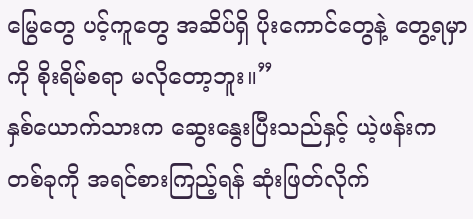မြွေတွေ ပင့်ကူတွေ အဆိပ်ရှိ ပိုးကောင်တွေနဲ့ တွေ့ရမှာကို စိုးရိမ်စရာ မလိုတော့ဘူး။”
နှစ်ယောက်သားက ဆွေးနွေးပြီးသည်နှင့် ယဲ့ဖန်းက တစ်ခုကို အရင်စားကြည့်ရန် ဆုံးဖြတ်လိုက်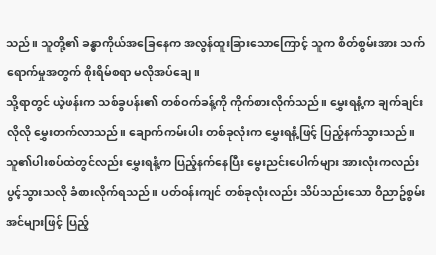သည်။ သူတို့၏ ခန္ဓာကိုယ်အခြေနေက အလွန်ထူးခြားသောကြောင့် သူက စိတ်စွမ်းအား သက်ရောက်မှုအတွက် စိုးရိမ်စရာ မလိုအပ်ချေ။
သို့ရာတွင် ယဲ့ဖန်းက သစ်ခွပန်း၏ တစ်ဝက်ခန့်ကို ကိုက်စားလိုက်သည်။ မွှေးရနံ့က ချက်ချင်းလိုလို မွှေးတက်လာသည်။ ချောက်ကမ်းပါး တစ်ခုလုံးက မွှေးရနံ့ဖြင့် ပြည့်နက်သွားသည်။ သူ၏ပါးစပ်ထဲတွင်လည်း မွှေးရနံ့က ပြည့်နက်နေပြီး မွေးညင်းပေါက်များ အားလုံးကလည်း ပွင့်သွားသလို ခံစားလိုက်ရသည်။ ပတ်ဝန်းကျင် တစ်ခုလုံးလည်း သိပ်သည်းသော ဝိညာဥ်စွမ်းအင်များဖြင့် ပြည့်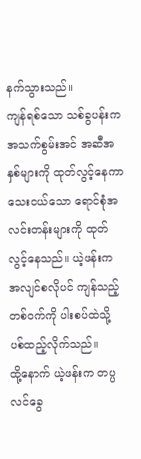နက်သွားသည်။
ကျန်ရစ်သော သစ်ခွပန်းက အသက်စွမ်းအင် အဆီအနှစ်များကို ထုတ်လွင့်နေကာ သေးငယ်သော ရောင်စုံအလင်းတန်းများကို ထုတ်လွင့်နေသည်။ ယဲ့ဖန်းက အလျင်စလိုပင် ကျန်သည့် တစ်၀က်ကို ပါးစပ်ထဲသို့ ပစ်ထည့်လိုက်သည်။
ထို့နောက် ယဲ့ဖန်းက တပ္ပလင်ခွေ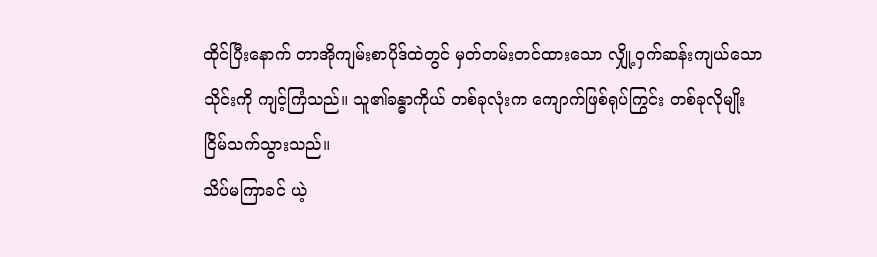ထိုင်ပြီးနောက် တာအိုကျမ်းစာပိုဒ်ထဲတွင် မှတ်တမ်းတင်ထားသော လျှို့ဝှက်ဆန်းကျယ်သောသိုင်းကို ကျင့်ကြံသည်။ သူ၏ခန္ဓာကိုယ် တစ်ခုလုံးက ကျောက်ဖြစ်ရုပ်ကြွင်း တစ်ခုလိုမျိုး ငြိမ်သက်သွားသည်။
သိပ်မကြာခင် ယဲ့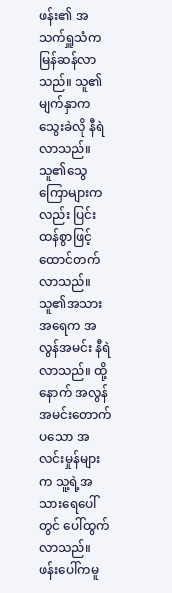ဖန်း၏ အသက်ရှူသံက မြန်ဆန်လာသည်။ သူ၏မျက်နှာက သွေးခဲလို နီရဲလာသည်။ သူ၏သွေကြောများကလည်း ပြင်းထန်စွာဖြင့် ထောင်တက်လာသည်။ သူ၏အသားအရေက အလွန်အမင်း နီရဲလာသည်။ ထို့နောက် အလွန်အမင်းတောက်ပသော အလင်းမှုန်များက သူ့ရဲ့အသားရေပေါ်တွင် ပေါ်ထွက်လာသည်။
ဖန်းပေါ်ကမူ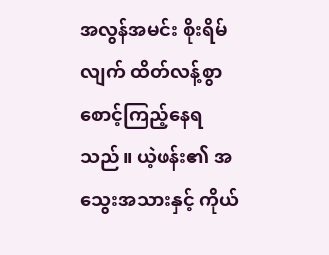အလွန်အမင်း စိုးရိမ်လျက် ထိတ်လန့်စွာ စောင့်ကြည့်နေရသည်။ ယဲ့ဖန်း၏ အသွေးအသားနှင့် ကိုယ်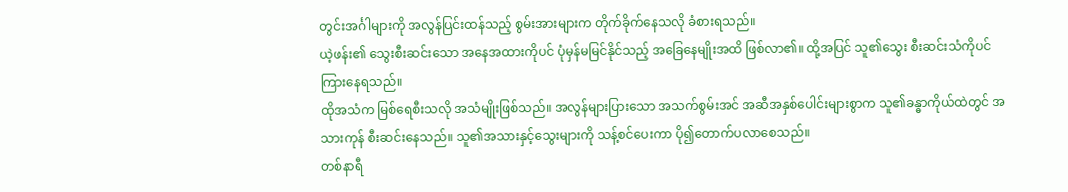တွင်းအင်္ဂါများကို အလွန်ပြင်းထန်သည့် စွမ်းအားများက တိုက်ခိုက်နေသလို ခံစားရသည်။
ယဲ့ဖန်း၏ သွေးစီးဆင်းသော အနေအထားကိုပင် ပုံမှန်မမြင်နိုင်သည့် အခြေနေမျိုးအထိ ဖြစ်လာ၏။ ထို့အပြင် သူ၏သွေး စီးဆင်းသံကိုပင် ကြားနေရသည်။
ထိုအသံက မြစ်ရေစီးသလို အသံမျိုးဖြစ်သည်။ အလွန်များပြားသော အသက်စွမ်းအင် အဆီအနှစ်ပေါင်းများစွာက သူ၏ခန္ဓာကိုယ်ထဲတွင် အသားကုန် စီးဆင်းနေသည်။ သူ၏အသားနှင့်သွေးများကို သန့်စင်ပေးကာ ပို၍တောက်ပလာစေသည်။
တစ်နာရီ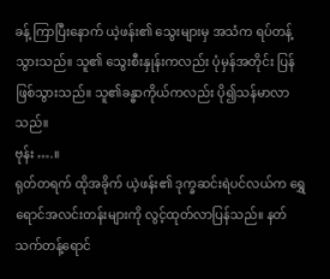ခန့် ကြာပြီးနောက် ယဲ့ဖန်း၏ သွေးများမှ အသံက ရပ်တန့်သွားသည်။ သူ၏ သွေးစီးနှုန်းကလည်း ပုံမှန်အတိုင်း ပြန်ဖြစ်သွားသည်။ သူ၏ခန္ဓာကိုယ်ကလည်း ပို၍သန်မာလာသည်။
ဗုန်း ….။
ရုတ်တရက် ထိုအခိုက် ယဲ့ဖန်း၏ ဒုက္ခဆင်းရဲပင်လယ်က ရွှေရောင်အလင်းတန်းများကို လွင့်ထုတ်လာပြန်သည်။ နတ်သက်တန့်ရောင်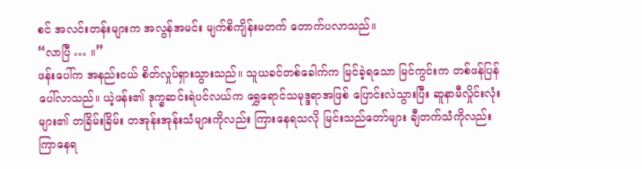စင် အလင်းတန်းများက အလွန်အမင်း မျက်စိကျိန်းမတက် တောက်ပလာသည်။
“လာပြီ … ။”
ဖန်းပေါ်က အနည်းငယ် စိတ်လှုပ်ရှားသွားသည်။ သူယခင်တစ်ခေါက်က မြင်ခဲ့ရသော မြင်ကွင်းက တစ်ဖန်ပြန်ပေါ်လာသည်။ ယဲ့ဖန်း၏ ဒုက္ခဆင်းရဲပင်လယ်က ရွှေရောင်သမုဒ္ဒရာအဖြစ် ပြောင်းလဲသွားပြီး ဆူနာမီလှိုင်းလုံးများ၏ တခြိမ်းခြိမ်း တအုန်းအုန်းသံများကိုလည်း ကြားနေရသလို မြင်းသည်တော်များ ချီတက်သံကိုလည်း ကြာနေရ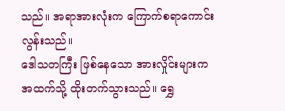သည်။ အရာအားလုံးက ကြောက်စရာကောင်းလွန်းသည်။
ဒေါသတကြီး ဖြစ်နေသော အားလှိုင်းများက အထက်သို့ ထိုးတက်သွားသည်။ ရွှေ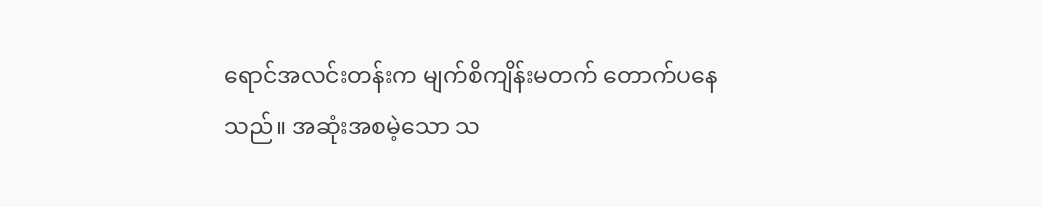ရောင်အလင်းတန်းက မျက်စိကျိန်းမတက် တောက်ပနေသည်။ အဆုံးအစမဲ့သော သ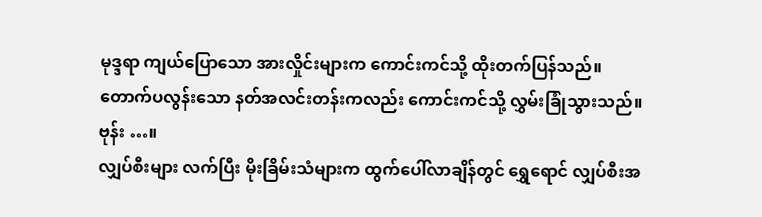မုဒ္ဒရာ ကျယ်ပြောသော အားလှိုင်းများက ကောင်းကင်သို့ ထိုးတက်ပြန်သည်။ တောက်ပလွန်းသော နတ်အလင်းတန်းကလည်း ကောင်းကင်သို့ လွှမ်းခြုံသွားသည်။
ဗုန်း …။
လျှပ်စီးများ လက်ပြီး မိုးခြိမ်းသံများက ထွက်ပေါ်လာချိန်တွင် ရွှေရောင် လျှပ်စီးအ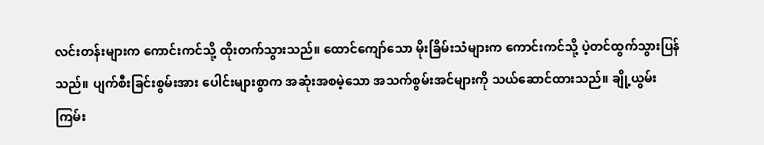လင်းတန်းများက ကောင်းကင်သို့ ထိုးတက်သွားသည်။ ထောင်ကျော်သော မိုးခြိမ်းသံများက ကောင်းကင်သို့ ပဲ့တင်ထွက်သွားပြန်သည်။ ပျက်စီးခြင်းစွမ်းအား ပေါင်းများစွာက အဆုံးအစမဲ့သော အသက်စွမ်းအင်များကို သယ်ဆောင်ထားသည်။ ချို့ယွမ်းကြမ်း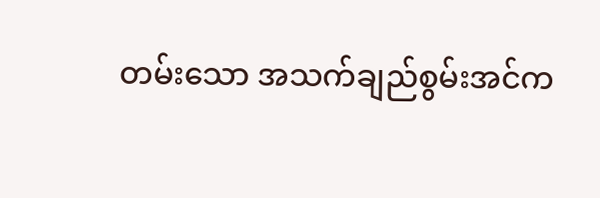တမ်းသော အသက်ချည်စွမ်းအင်က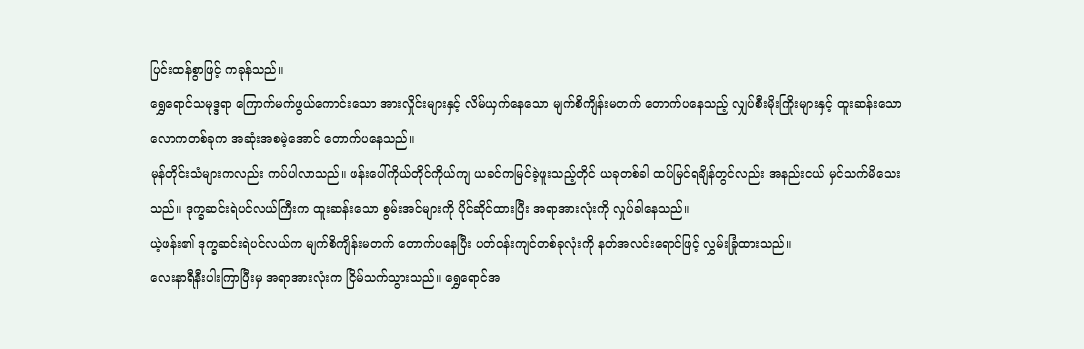ပြင်းထန်စွာဖြင့် ကခုန်သည်။
ရွှေရောင်သမုဒ္ဒရာ ကြောက်မက်ဖွယ်ကောင်းသော အားလှိုင်းများနှင့် လိမ်ယှက်နေသော မျက်စိကျိန်းမတက် တောက်ပနေသည့် လျှပ်စီးမိုးကြိုးများနှင့် ထူးဆန်းသော လောကတစ်ခုက အဆုံးအစမဲ့အောင် တောက်ပနေသည်။
မုန်တိုင်းသံများကလည်း ကပ်ပါလာသည်။ ဖန်းပေါ်ကိုယ်တိုင်ကိုယ်ကျ ယခင်ကမြင်ခဲ့ဖူးသည့်တိုင် ယခုတစ်ခါ ထပ်မြင်ရချိန်တွင်လည်း အနည်းငယ် မှင်သက်မိသေးသည်။ ဒုက္ခဆင်းရဲပင်လယ်ကြီးက ထူးဆန်းသော စွမ်းအင်များကို ပိုင်ဆိုင်ထားပြီး အရာအားလုံးကို လှုပ်ခါနေသည်။
ယဲ့ဖန်း၏ ဒုက္ခဆင်းရဲပင်လယ်က မျက်စိကျိန်းမတက် တောက်ပနေပြီး ပတ်ဝန်းကျင်တစ်ခုလုံးကို နတ်အလင်းရောင်ဖြင့် လွှမ်းခြုံထားသည်။
လေးနာရီနီးပါးကြာပြီးမှ အရာအားလုံးက ငြိမ်သက်သွားသည်။ ရွှေရောင်အ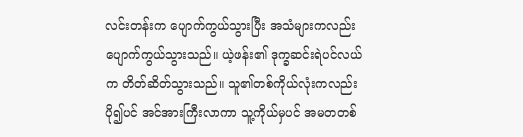လင်းတန်းက ပျောက်ကွယ်သွားပြီး အသံများကလည်း ပျောက်ကွယ်သွားသည်။ ယဲ့ဖန်း၏ ဒုက္ခဆင်းရဲပင်လယ်က တိတ်ဆိတ်သွားသည်။ သူ၏တစ်ကိုယ်လုံးကလည်း ပို၍ပင် အင်အားကြီးလာကာ သူ့ကိုယ်မှပင် အမတတစ်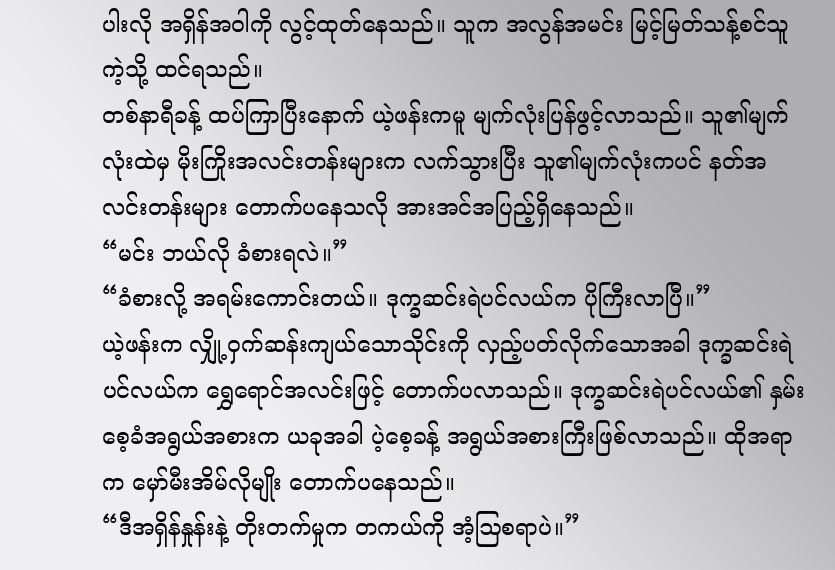ပါးလို အရှိန်အဝါကို လွင့်ထုတ်နေသည်။ သူက အလွန်အမင်း မြင့်မြတ်သန့်စင်သူကဲ့သို့ ထင်ရသည်။
တစ်နာရီခန့် ထပ်ကြာပြီးနောက် ယဲ့ဖန်းကမူ မျက်လုံးပြန်ဖွင့်လာသည်။ သူ၏မျက်လုံးထဲမှ မိုးကြိုးအလင်းတန်းများက လက်သွားပြီး သူ၏မျက်လုံးကပင် နတ်အလင်းတန်းများ တောက်ပနေသလို အားအင်အပြည့်ရှိနေသည်။
“မင်း ဘယ်လို ခံစားရလဲ။”
“ခံစားလို့ အရမ်းကောင်းတယ်။ ဒုက္ခဆင်းရဲပင်လယ်က ပိုကြီးလာပြီ။”
ယဲ့ဖန်းက လျှို့ဝှက်ဆန်းကျယ်သောသိုင်းကို လှည့်ပတ်လိုက်သောအခါ ဒုက္ခဆင်းရဲပင်လယ်က ရွှေရောင်အလင်းဖြင့် တောက်ပလာသည်။ ဒုက္ခဆင်းရဲပင်လယ်၏ နှမ်းစေ့ခံအရွယ်အစားက ယခုအခါ ပဲ့စေ့ခန့် အရွယ်အစားကြီးဖြစ်လာသည်။ ထိုအရာက မှော်မီးအိမ်လိုမျိုး တောက်ပနေသည်။
“ဒီအရှိန်နှုန်းနဲ့ တိုးတက်မှုက တကယ်ကို အံ့ဩစရာပဲ။”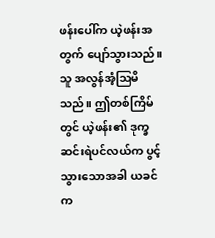ဖန်းပေါ်က ယဲ့ဖန်းအတွက် ပျော်သွားသည်။ သူ အလွန်အံ့ဩမိသည်။ ဤတစ်ကြိမ်တွင် ယဲ့ဖန်း၏ ဒုက္ခဆင်းရဲပင်လယ်က ပွင့်သွားသောအခါ ယခင်က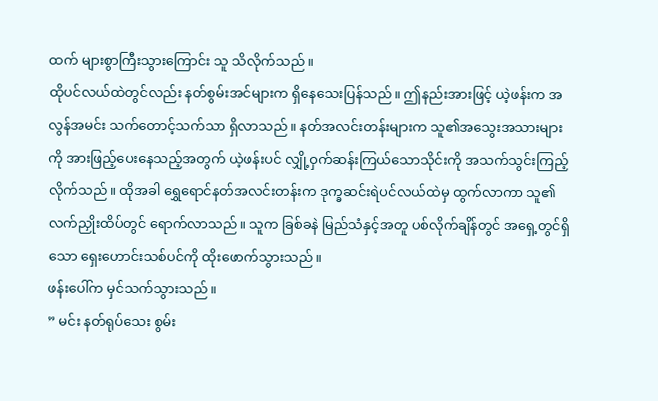ထက် များစွာကြီးသွားကြောင်း သူ သိလိုက်သည်။
ထိုပင်လယ်ထဲတွင်လည်း နတ်စွမ်းအင်များက ရှိနေသေးပြန်သည်။ ဤနည်းအားဖြင့် ယဲ့ဖန်းက အလွန်အမင်း သက်တောင့်သက်သာ ရှိလာသည်။ နတ်အလင်းတန်းများက သူ၏အသွေးအသားများကို အားဖြည့်ပေးနေသည့်အတွက် ယဲ့ဖန်းပင် လျှို့ဝှက်ဆန်းကြယ်သောသိုင်းကို အသက်သွင်းကြည့်လိုက်သည်။ ထိုအခါ ရွှေရောင်နတ်အလင်းတန်းက ဒုက္ခဆင်းရဲပင်လယ်ထဲမှ ထွက်လာကာ သူ၏ လက်ညှိုးထိပ်တွင် ရောက်လာသည်။ သူက ခြစ်ခနဲ မြည်သံနှင့်အတူ ပစ်လိုက်ချိန်တွင် အရှေ့တွင်ရှိသော ရှေးဟောင်းသစ်ပင်ကို ထိုးဖောက်သွားသည်။
ဖန်းပေါ်က မှင်သက်သွားသည်။
” မင်း နတ်ရုပ်သေး စွမ်း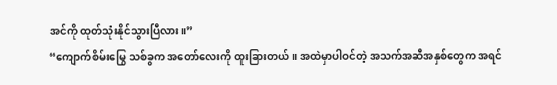အင်ကို ထုတ်သုံးနိုင်သွားပြီလား။”
“ကျောက်စိမ်းမြွေ သစ်ခွက အတော်လေးကို ထူးခြားတယ်။ အထဲမှာပါဝင်တဲ့ အသက်အဆီအနှစ်တွေက အရင်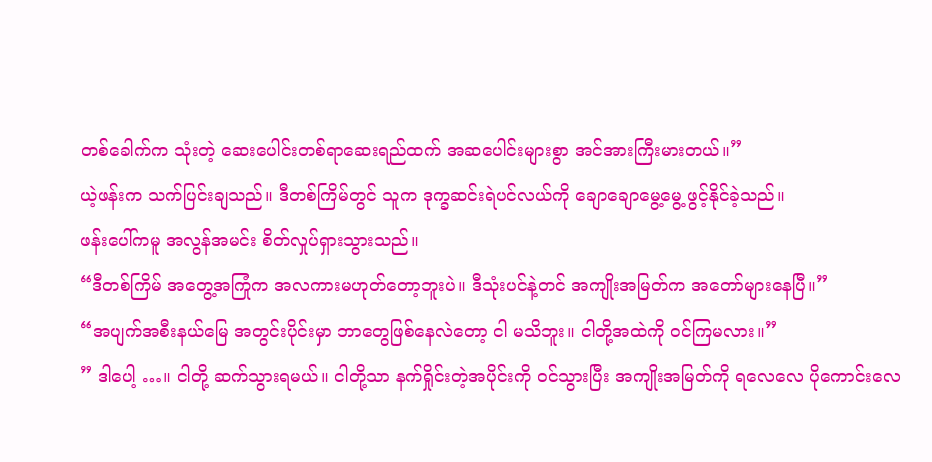တစ်ခေါက်က သုံးတဲ့ ဆေးပေါင်းတစ်ရာဆေးရည်ထက် အဆပေါင်းများစွာ အင်အားကြီးမားတယ်။”
ယဲ့ဖန်းက သက်ပြင်းချသည်။ ဒီတစ်ကြိမ်တွင် သူက ဒုက္ခဆင်းရဲပင်လယ်ကို ချောချောမွေ့မွေ့ ဖွင့်နိုင်ခဲ့သည်။
ဖန်းပေါ်ကမူ အလွန်အမင်း စိတ်လှုပ်ရှားသွားသည်။
“ဒီတစ်ကြိမ် အတွေ့အကြုံက အလကားမဟုတ်တော့ဘူးပဲ။ ဒီသုံးပင်နဲ့တင် အကျိုးအမြတ်က အတော်များနေပြီ။”
“အပျက်အစီးနယ်မြေ အတွင်းပိုင်းမှာ ဘာတွေဖြစ်နေလဲတော့ ငါ မသိဘူး။ ငါတို့အထဲကို ဝင်ကြမလား။”
” ဒါပေါ့ …။ ငါတို့ ဆက်သွားရမယ်။ ငါတို့သာ နက်ရှိုင်းတဲ့အပိုင်းကို ဝင်သွားပြီး အကျိုးအမြတ်ကို ရလေလေ ပိုကောင်းလေ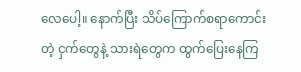လေပေါ့။ နောက်ပြီး သိပ်ကြောက်စရာကောင်းတဲ့ ငှက်တွေနဲ့ သားရဲတွေက ထွက်ပြေးနေကြ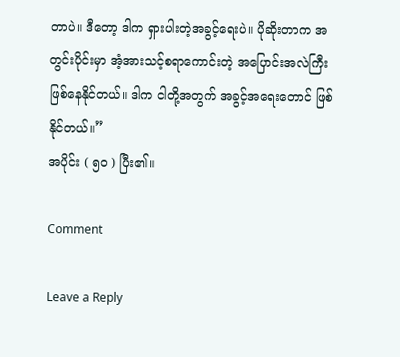တာပဲ။ ဒီတော့ ဒါက ရှားပါးတဲ့အခွင့်ရေးပဲ။ ပိုဆိုးတာက အတွင်းပိုင်းမှာ အံ့အားသင့်စရာကောင်းတဲ့ အပြောင်းအလဲကြီး ဖြစ်နေနိုင်တယ်။ ဒါက ငါတို့အတွက် အခွင့်အရေးတောင် ဖြစ်နိုင်တယ်။”
အပိုင်း ( ၅၀ ) ပြီး၏။

Comment

Leave a Reply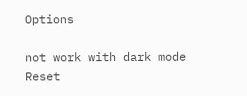Options

not work with dark mode
Reset